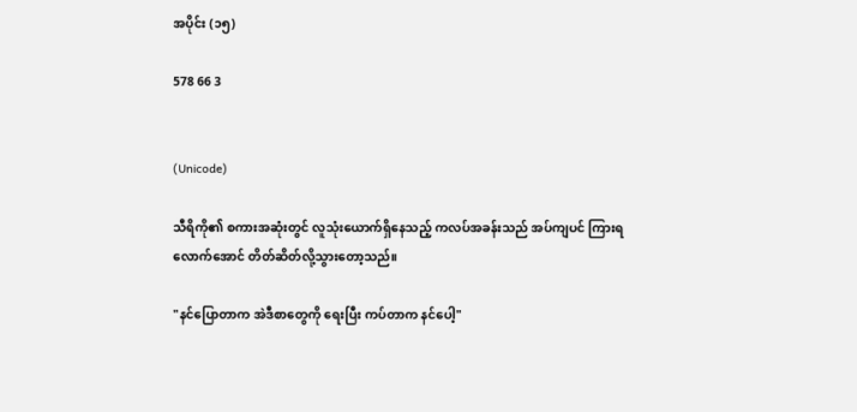အပိုင်း (၁၅)

578 66 3


(Unicode)

သီရိကို၏ စကားအဆုံးတွင် လူသုံးယောက်ရှိနေသည့် ကလပ်အခန်းသည် အပ်ကျပင် ကြားရလောက်အောင် တိတ်ဆိတ်လို့သွားတော့သည်။

"နင်ပြောတာက အဲဒီစာတွေကို ရေးပြီး ကပ်တာက နင်ပေါ့"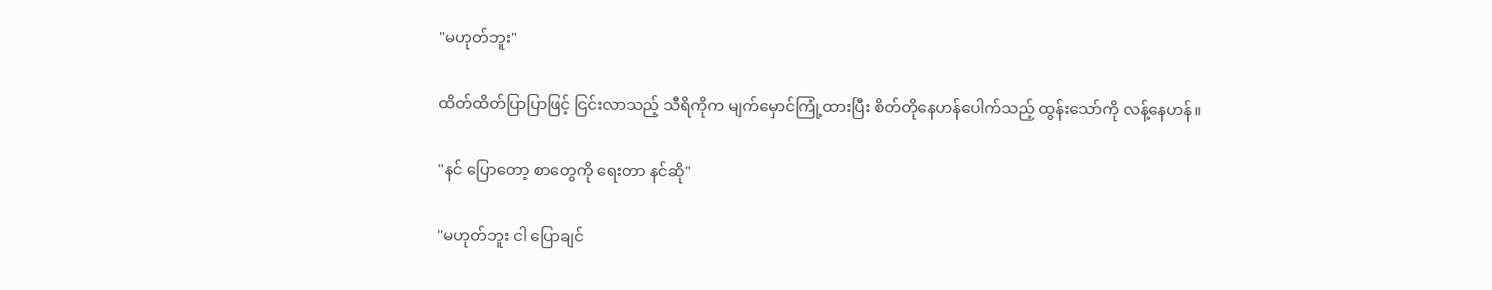"မဟုတ်ဘူး"

ထိတ်ထိတ်ပြာပြာဖြင့် ငြင်းလာသည့် သီရိကိုက မျက်မှောင်ကြုံ့ထားပြီး စိတ်တိုနေဟန်ပေါက်သည့် ထွန်းသော်ကို လန့်နေဟန်။

"နင် ပြောတော့ စာတွေကို ရေးတာ နင်ဆို"

"မဟုတ်ဘူး ငါ ပြောချင်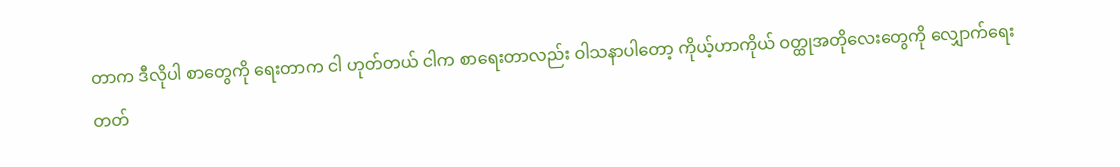တာက ဒီလိုပါ စာတွေကို ရေးတာက ငါ ဟုတ်တယ် ငါက စာရေးတာလည်း ဝါသနာပါတော့ ကိုယ့်ဟာကိုယ် ဝတ္ထုအတိုလေးတွေကို လျှောက်ရေးတတ်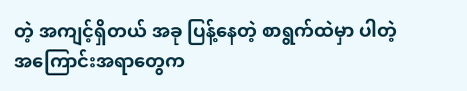တဲ့ အကျင့်ရှိတယ် အခု ပြန့်နေတဲ့ စာရွက်ထဲမှာ ပါတဲ့ အကြောင်းအရာတွေက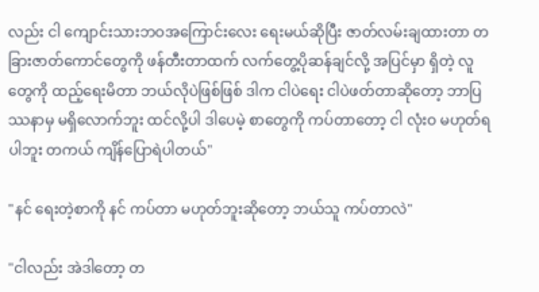လည်း ငါ ကျောင်းသားဘဝအကြောင်းလေး ရေးမယ်ဆိုပြီး ဇာတ်လမ်းချထားတာ တခြားဇာတ်ကောင်တွေကို ဖန်တီးတာထက် လက်တွေ့ပိုဆန်ချင်လို့ အပြင်မှာ ရှိတဲ့ လူတွေကို ထည့်ရေးမိတာ ဘယ်လိုပဲဖြစ်ဖြစ် ဒါက ငါပဲရေး ငါပဲဖတ်တာဆိုတော့ ဘာပြဿနာမှ မရှိလောက်ဘူး ထင်လို့ပါ ဒါပေမဲ့ စာတွေကို ကပ်တာတော့ ငါ လုံးဝ မဟုတ်ရပါဘူး တကယ် ကျိန်ပြောရဲပါတယ်"

"နင် ရေးတဲ့စာကို နင် ကပ်တာ မဟုတ်ဘူးဆိုတော့ ဘယ်သူ ကပ်တာလဲ"

"ငါလည်း အဲဒါတော့ တ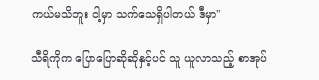ကယ်မသိဘူး ငါ့မှာ သက်သေရှိပါတယ် ဒီမှာ"

သီရိကိုက ပြောပြောဆိုဆိုနှင့်ပင် သူ ယူလာသည့် စာအုပ်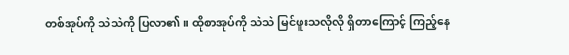တစ်အုပ်ကို သဲသဲကို ပြလာ၏။ ထိုစာအုပ်ကို သဲသဲ မြင်ဖူးသလိုလို ရှိတာကြောင့် ကြည့်နေ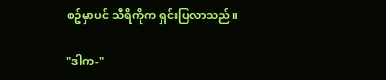စဥ်မှာပင် သီရိကိုက ရှင်းပြလာသည်။

"ဒါက-"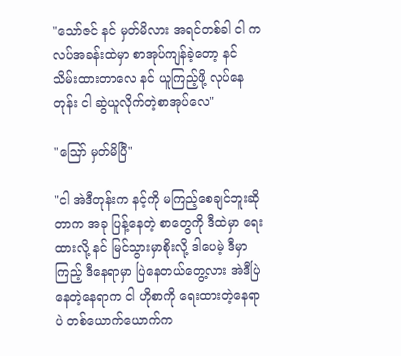"သော်ဇင် နင် မှတ်မိလား အရင်တစ်ခါ ငါ ကလပ်အခန်းထဲမှာ စာအုပ်ကျန်ခဲ့တော့ နင် သိမ်းထားတာလေ နင် ယူကြည့်ဖို့ လုပ်နေတုန်း ငါ ဆွဲယူလိုက်တဲ့စာအုပ်လေ"

"ဪ မှတ်မိပြီ"

"ငါ အဲဒီတုန်းက နင့်ကို မကြည့်စေချင်ဘူးဆိုတာက အခု ပြန့်နေတဲ့ စာတွေကို ဒီထဲမှာ ရေးထားလို့ နင် မြင်သွားမှာစိုးလို့ ဒါပေမဲ့ ဒီမှာကြည့် ဒီနေရာမှာ ပြဲနေတယ်တွေ့လား အဲဒီပြဲနေတဲ့နေရာက ငါ ဟိုစာကို ရေးထားတဲ့နေရာပဲ တစ်ယောက်ယောက်က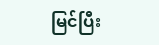မြင်ပြီး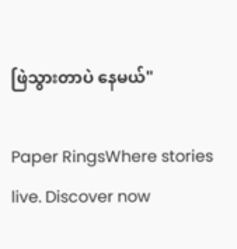ဖြဲသွားတာပဲ နေမယ်"

Paper RingsWhere stories live. Discover now